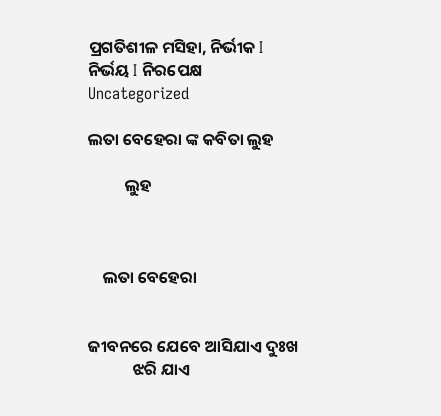ପ୍ରଗତିଶୀଳ ମସିହା, ନିର୍ଭୀକ I ନିର୍ଭୟ I ନିରପେକ୍ଷ
Uncategorized

ଲତା ବେହେରା ଙ୍କ କବିତା ଲୁହ

          ଲୁହ



    ଲତା ବେହେରା


ଜୀବନରେ ଯେବେ ଆସିଯାଏ ଦୁଃଖ
            ଝରି ଯାଏ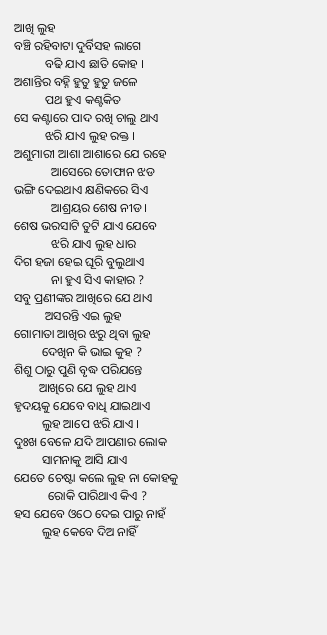ଆଖି ଲୁହ
ବଞ୍ଚି ରହିବାଟା ଦୁର୍ବିସହ ଲାଗେ
          ବଢି ଯାଏ ଛାତି କୋହ ।
ଅଶାନ୍ତିର ବହ୍ନି ହୁତୁ ହୁତୁ ଜଳେ
          ପଥ ହୁଏ କଣ୍ଟକିତ
ସେ କଣ୍ଟାରେ ପାଦ ରଖି ଚାଲୁ ଥାଏ
          ଝରି ଯାଏ ଲୁହ ରକ୍ତ ।
ଅଶୁମାରୀ ଆଶା ଆଶାରେ ଯେ ରହେ
            ଆସେରେ ତୋଫାନ ଝଡ
ଭଙ୍ଗି ଦେଇଥାଏ କ୍ଷଣିକରେ ସିଏ
            ଆଶ୍ରୟର ଶେଷ ନୀଡ ।
ଶେଷ ଭରସାଟି ତୁଟି ଯାଏ ଯେବେ
            ଝରି ଯାଏ ଲୁହ ଧାର
ଦିଗ ହଜା ହେଇ ଘୂରି ବୁଲୁଥାଏ
            ନା ହୁଏ ସିଏ କାହାର ?
ସବୁ ପ୍ରଣୀଙ୍କର ଆଖିରେ ଯେ ଥାଏ
          ଅସରନ୍ତି ଏଇ ଲୁହ
ଗୋମାତା ଆଖିର ଝରୁ ଥିବା ଲୁହ
         ଦେଖିନ କି ଭାଇ କୁହ ?
ଶିଶୁ ଠାରୁ ପୁଣି ବୃଦ୍ଧ ପରିଯନ୍ତେ
        ଆଖିରେ ଯେ ଲୁହ ଥାଏ
ହୃଦୟକୁ ଯେବେ ବାଧି ଯାଇଥାଏ
         ଲୁହ ଆପେ ଝରି ଯାଏ ।
ଦୁଃଖ ବେଳେ ଯଦି ଆପଣାର ଲୋକ
         ସାମନାକୁ ଆସି ଯାଏ
ଯେତେ ଚେଷ୍ଟା କଲେ ଲୁହ ନା କୋହକୁ
           ରୋକି ପାରିଥାଏ କିଏ ?
ହସ ଯେବେ ଓଠେ ଦେଇ ପାରୁ ନାହଁ
         ଲୁହ କେବେ ଦିଅ ନାହିଁ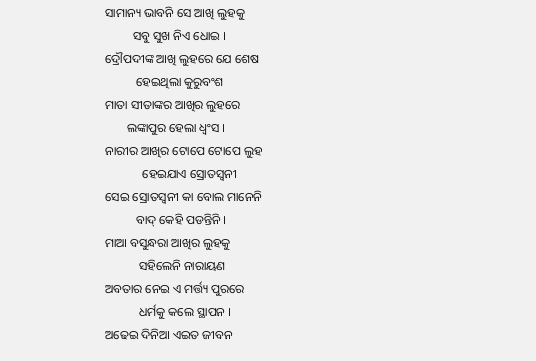ସାମାନ୍ୟ ଭାବନି ସେ ଆଖି ଲୁହକୁ
         ସବୁ ସୁଖ ନିଏ ଧୋଇ ।
ଦ୍ରୌପଦୀଙ୍କ ଆଖି ଲୁହରେ ଯେ ଶେଷ
          ହେଇଥିଲା କୁରୁବଂଶ
ମାତା ସୀତାଙ୍କର ଆଖିର ଲୁହରେ
       ଲଙ୍କାପୁର ହେଲା ଧ୍ୱଂସ ।
ନାରୀର ଆଖିର ଟୋପେ ଟୋପେ ଲୁହ
            ହେଇଯାଏ ସ୍ରୋତସ୍ୱନୀ
ସେଇ ସ୍ରୋତସ୍ୱନୀ କା ବୋଲ ମାନେନି
          ବାଦ୍ କେହି ପଡନ୍ତିନି ।
ମାଆ ବସୁନ୍ଧରା ଆଖିର ଲୁହକୁ
           ସହିଲେନି ନାରାୟଣ
ଅବତାର ନେଇ ଏ ମର୍ତ୍ତ୍ୟ ପୁରରେ
           ଧର୍ମକୁ କଲେ ସ୍ଥାପନ ।
ଅଢେଇ ଦିନିଆ ଏଇତ ଜୀବନ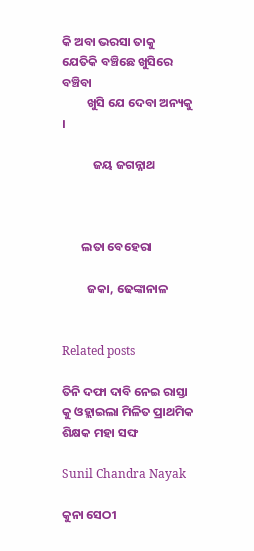କି ଅବା ଭରସା ତାକୁ
ଯେତିକି ବଞ୍ଚିଛେ ଖୁସିରେ ବଞ୍ଚିବା
         ଖୁସି ଯେ ଦେବା ଅନ୍ୟକୁ ।

           ଜୟ ଜଗନ୍ନାଥ



       ଲତା ବେହେରା

         ଜକା, ଢେଙ୍କାନାଳ


Related posts

ତିନି ଦଫା ଦାବି ନେଇ ରାସ୍ତା କୁ ଓହ୍ଲାଇଲା ମିଳିତ ପ୍ରାଥମିକ ଶିକ୍ଷକ ମହା ସଙ୍ଘ

Sunil Chandra Nayak

କୁନା ସେଠୀ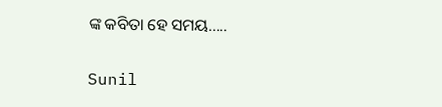ଙ୍କ କବିତା ହେ ସମୟ…..

Sunil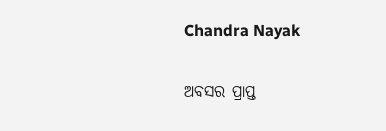Chandra Nayak

ଅବସର ପ୍ରାପ୍ତ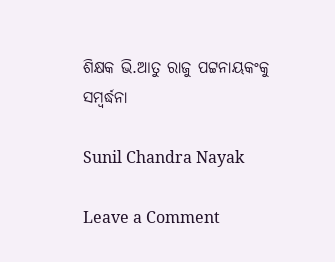ଶିକ୍ଷକ ଭି.ଆତୁ ରାଜୁ ପଟ୍ଟନାୟକଂକୁ ସମ୍ବର୍ଦ୍ଧନା

Sunil Chandra Nayak

Leave a Comment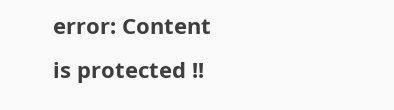error: Content is protected !!